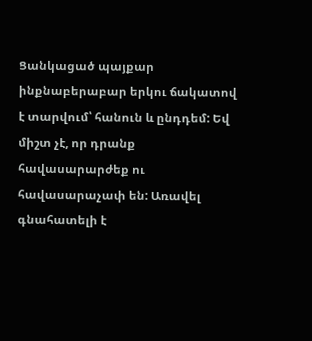Ցանկացած պայքար ինքնաբերաբար երկու ճակատով է տարվում՝ հանուն և ընդդեմ: Եվ միշտ չէ, որ դրանք հավասարարժեք ու հավասարաչափ են: Առավել գնահատելի է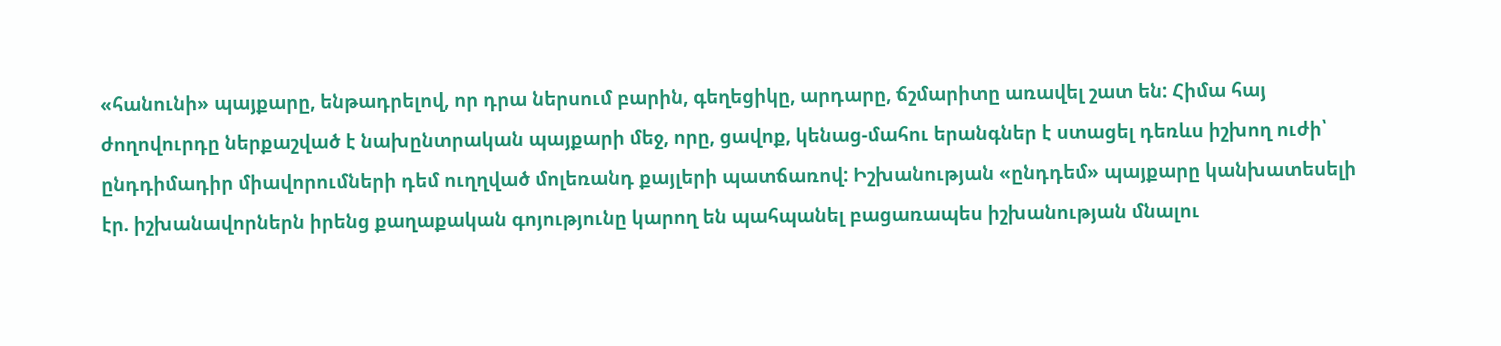«հանունի» պայքարը, ենթադրելով, որ դրա ներսում բարին, գեղեցիկը, արդարը, ճշմարիտը առավել շատ են: Հիմա հայ ժողովուրդը ներքաշված է նախընտրական պայքարի մեջ, որը, ցավոք, կենաց-մահու երանգներ է ստացել դեռևս իշխող ուժի՝ ընդդիմադիր միավորումների դեմ ուղղված մոլեռանդ քայլերի պատճառով: Իշխանության «ընդդեմ» պայքարը կանխատեսելի էր. իշխանավորներն իրենց քաղաքական գոյությունը կարող են պահպանել բացառապես իշխանության մնալու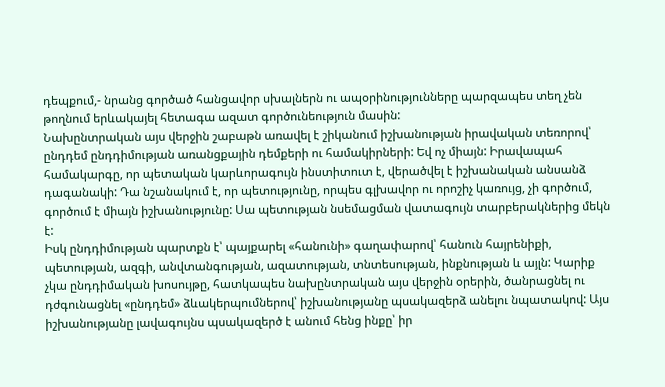դեպքում,- նրանց գործած հանցավոր սխալներն ու ապօրինությունները պարզապես տեղ չեն թողնում երևակայել հետագա ազատ գործունեություն մասին:
Նախընտրական այս վերջին շաբաթն առավել է շիկանում իշխանության իրավական տեռորով՝ ընդդեմ ընդդիմության առանցքային դեմքերի ու համակիրների: Եվ ոչ միայն: Իրավապահ համակարգը, որ պետական կարևորագույն ինստիտուտ է, վերածվել է իշխանական անսանձ դագանակի: Դա նշանակում է, որ պետությունը, որպես գլխավոր ու որոշիչ կառույց, չի գործում, գործում է միայն իշխանությունը: Սա պետության նսեմացման վատագույն տարբերակներից մեկն է:
Իսկ ընդդիմության պարտքն է՝ պայքարել «հանունի» գաղափարով՝ հանուն հայրենիքի, պետության, ազգի, անվտանգության, ազատության, տնտեսության, ինքնության և այլն: Կարիք չկա ընդդիմական խոսույթը, հատկապես նախընտրական այս վերջին օրերին, ծանրացնել ու դժգունացնել «ընդդեմ» ձևակերպումներով՝ իշխանությանը պսակազերձ անելու նպատակով: Այս իշխանությանը լավագույնս պսակազերծ է անում հենց ինքը՝ իր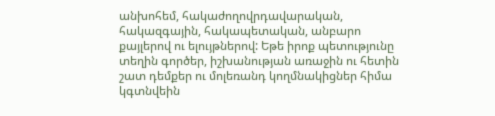անխոհեմ, հակաժողովրդավարական, հակազգային, հակապետական, անբարո քայլերով ու ելույթներով: Եթե իրոք պետությունը տեղին գործեր, իշխանության առաջին ու հետին շատ դեմքեր ու մոլեռանդ կողմնակիցներ հիմա կգտնվեին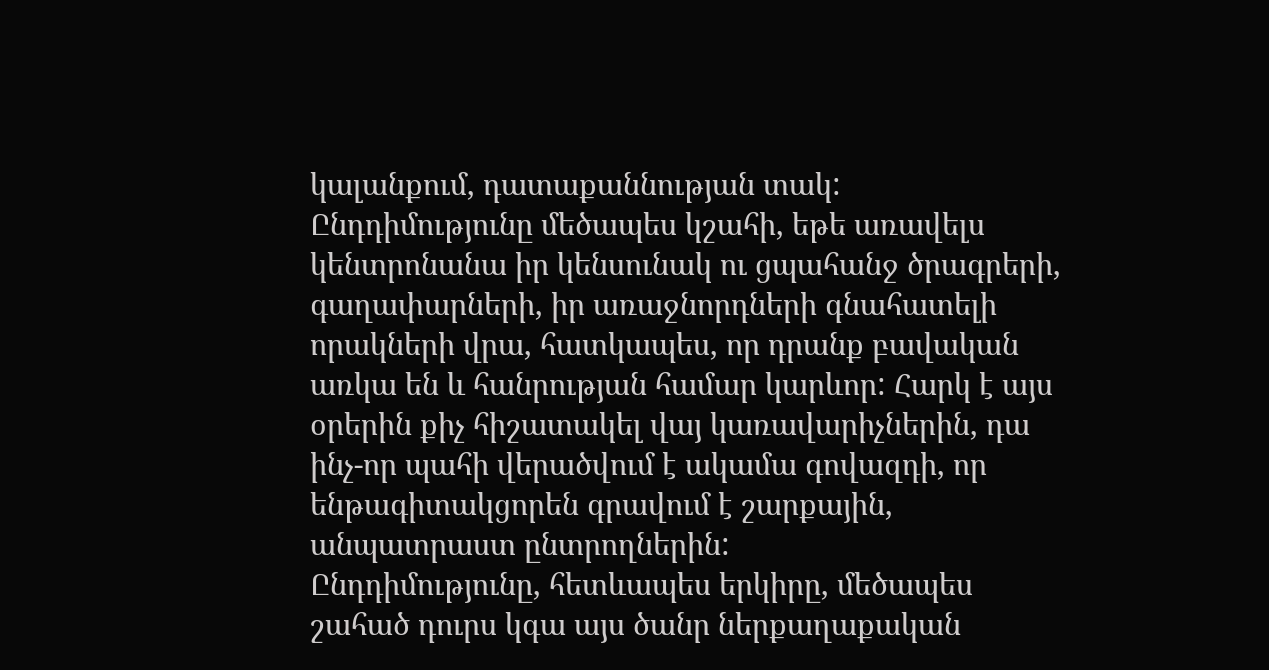կալանքում, դատաքաննության տակ:
Ընդդիմությունը մեծապես կշահի, եթե առավելս կենտրոնանա իր կենսունակ ու ցպահանջ ծրագրերի, գաղափարների, իր առաջնորդների գնահատելի որակների վրա, հատկապես, որ դրանք բավական առկա են և հանրության համար կարևոր: Հարկ է այս օրերին քիչ հիշատակել վայ կառավարիչներին, դա ինչ-որ պահի վերածվում է ակամա գովազդի, որ ենթագիտակցորեն գրավում է շարքային, անպատրաստ ընտրողներին:
Ընդդիմությունը, հետևապես երկիրը, մեծապես շահած դուրս կգա այս ծանր ներքաղաքական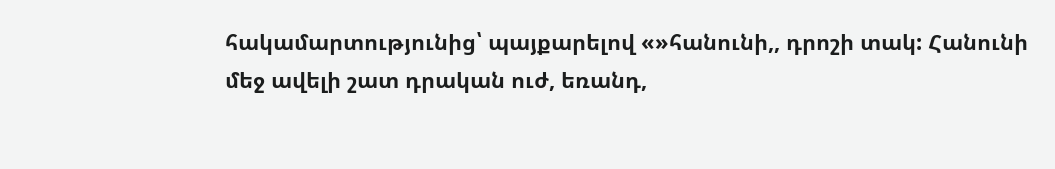հակամարտությունից՝ պայքարելով «»հանունի,, դրոշի տակ: Հանունի մեջ ավելի շատ դրական ուժ, եռանդ,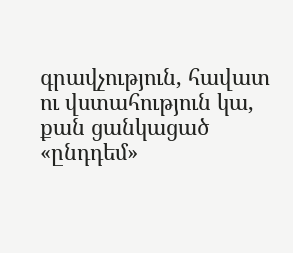գրավչություն, հավատ ու վստահություն կա, քան ցանկացած «ընդդեմ»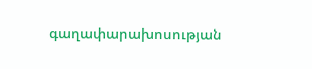գաղափարախոսության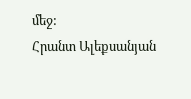մեջ:
Հրանտ Ալեքսանյան